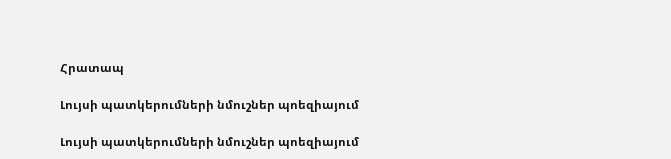Հրատապ

Լույսի պատկերումների նմուշներ պոեզիայում

Լույսի պատկերումների նմուշներ պոեզիայում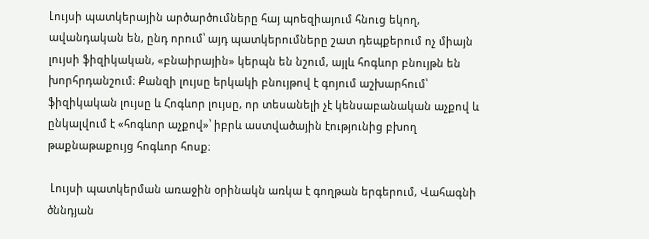Լույսի պատկերային արծարծումները հայ պոեզիայում հնուց եկող, ավանդական են, ընդ որում՝ այդ պատկերումները շատ դեպքերում ոչ միայն լույսի ֆիզիկական, «բնաիրային» կերպն են նշում, այլև հոգևոր բնույթն են խորհրդանշում։ Քանզի լույսը երկակի բնույթով է գոյում աշխարհում՝ ֆիզիկական լույսը և Հոգևոր լույսը, որ տեսանելի չէ կենսաբանական աչքով և ընկալվում է «հոգևոր աչքով»՝ իբրև աստվածային էությունից բխող թաքնաթաքույց հոգևոր հոսք։

 Լույսի պատկերման առաջին օրինակն առկա է գողթան երգերում, Վահագնի ծննդյան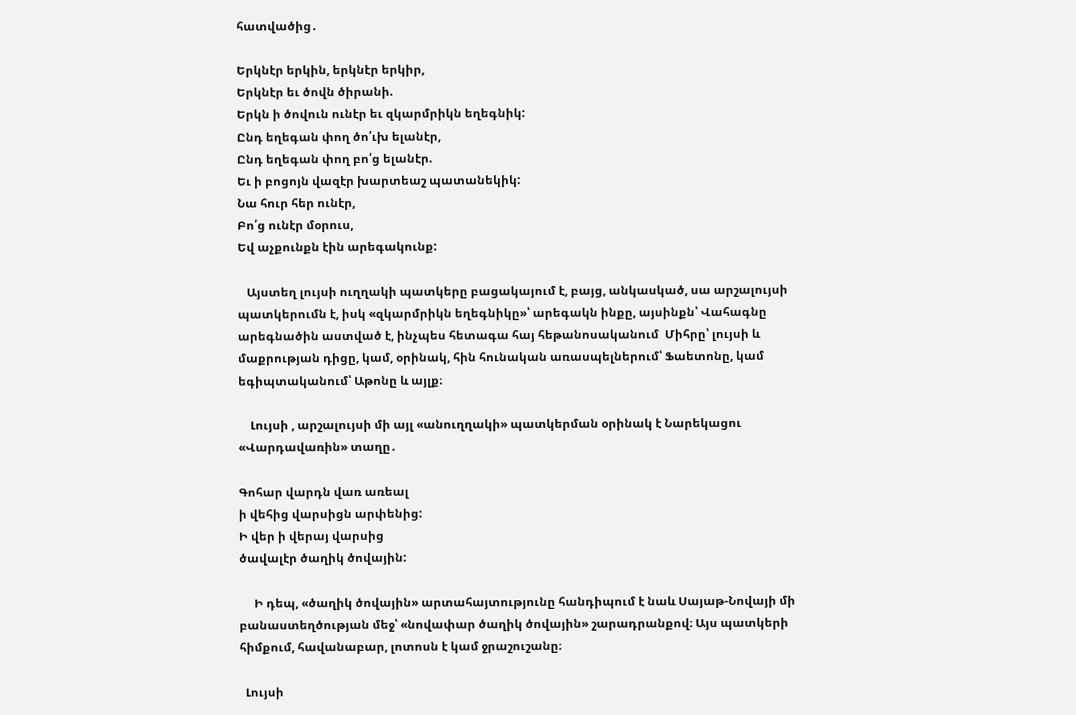հատվածից․

Երկնէր երկին, երկնէր երկիր,
Երկնէր եւ ծովն ծիրանի.
Երկն ի ծովուն ունէր եւ զկարմրիկն եղեգնիկ:
Ընդ եղեգան փող ծո՛ւխ ելանէր,
Ընդ եղեգան փող բո՛ց ելանէր.
Եւ ի բոցոյն վազէր խարտեաշ պատանեկիկ:
Նա հուր հեր ունէր,
Բո՛ց ունէր մօրուս,
Եվ աչքունքն էին արեգակունք:

   Այստեղ լույսի ուղղակի պատկերը բացակայում է, բայց, անկասկած, սա արշալույսի պատկերումն է, իսկ «զկարմրիկն եղեգնիկը»՝ արեգակն ինքը, այսինքն՝ Վահագնը արեգնածին աստված է, ինչպես հետագա հայ հեթանոսականում  Միհրը՝ լույսի և մաքրության դիցը, կամ, օրինակ, հին հունական առասպելներում՝ Ֆաետոնը, կամ եգիպտականում՝ Աթոնը և այլք։

    Լույսի , արշալույսի մի այլ «անուղղակի» պատկերման օրինակ է Նարեկացու «Վարդավառին» տաղը․

Գոհար վարդն վառ առեալ
ի վեհից վարսիցն արփենից:
Ի վեր ի վերայ վարսից
ծավալէր ծաղիկ ծովային:

     Ի դեպ, «ծաղիկ ծովային» արտահայտությունը հանդիպում է նաև Սայաթ-Նովայի մի բանաստեղծության մեջ՝ «նովափար ծաղիկ ծովային» շարադրանքով։ Այս պատկերի հիմքում, հավանաբար, լոտոսն է կամ ջրաշուշանը։

  Լույսի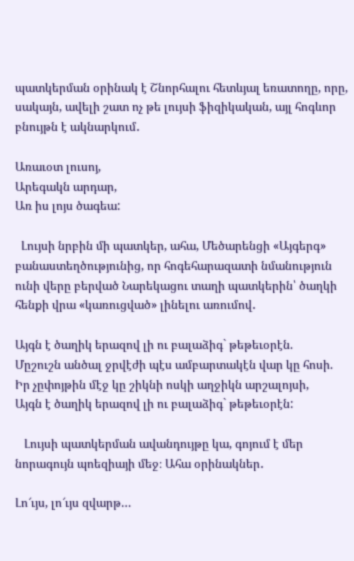պատկերման օրինակ է Շնորհալու հետևյալ եռատողը, որը, սակայն, ավելի շատ ոչ թե լույսի ֆիզիկական, այլ հոգևոր բնույթն է ակնարկում․

Առաւօտ լուսոյ,
Արեգակն արդար,
Առ իս լոյս ծագեա:

  Լույսի նրբին մի պատկեր, ահա, Մեծարենցի «Այգերգ» բանաստեղծությունից, որ հոգեհարազատի նմանություն ունի վերը բերված Նարեկացու տաղի պատկերին՝ ծաղկի հենքի վրա «կառուցված» լինելու առումով․

Այգն է ծաղիկ երազով լի ու բալաձիգ` թեթեւօրէն.
Մըշուշն անծալ ջրվէժի պէս ամբարտակէն վար կը հոսի.
Իր չըփոյթին մէջ կը շիկնի ոսկի աղջիկն արշալոյսի,
Այգն է ծաղիկ երազով լի ու բալաձիգ` թեթեւօրէն:

   Լույսի պատկերման ավանդույթը կա, գոյում է մեր նորագույն պոեզիայի մեջ։ Ահա օրինակներ․

Լո՜ւյս, լո՜ւյս զվարթ…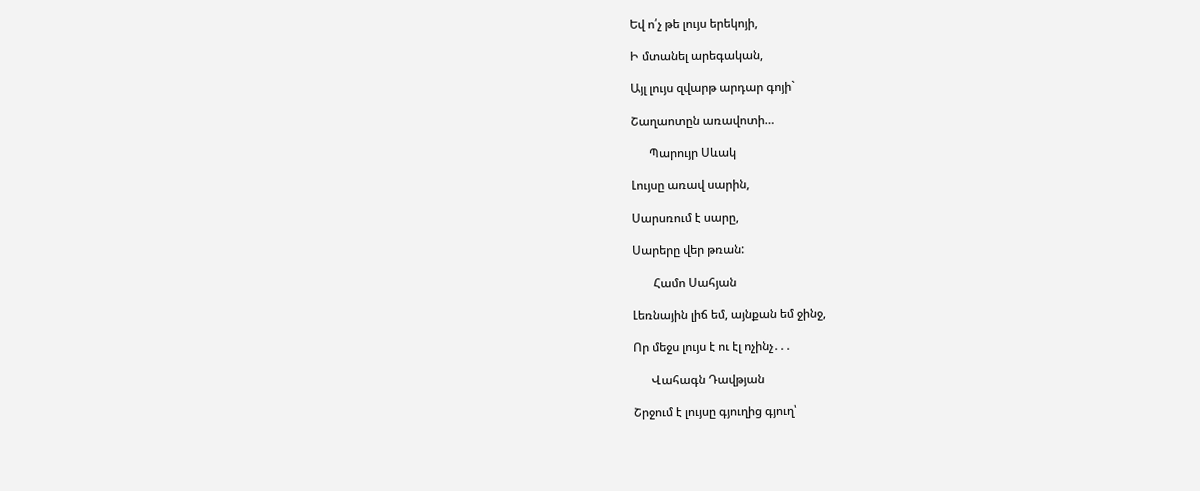Եվ ո՛չ թե լույս երեկոյի,

Ի մտանել արեգական,

Այլ լույս զվարթ արդար գոյի`

Շաղաոտըն առավոտի…

      Պարույր Սևակ

Լույսը առավ սարին,

Սարսռում է սարը,

Սարերը վեր թռան:

       Համո Սահյան

Լեռնային լիճ եմ, այնքան եմ ջինջ,

Որ մեջս լույս է ու էլ ոչինչ․․․

      Վահագն Դավթյան

Շրջում է լույսը գյուղից գյուղ՝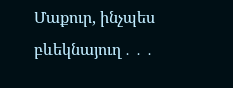Մաքուր, ինչպես բևեկնայուղ․․․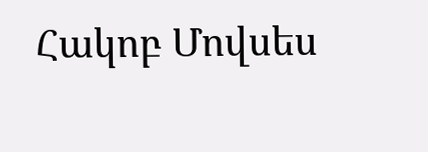Հակոբ Մովսես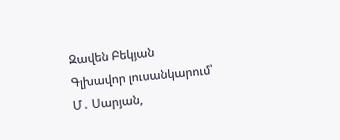Զավեն Բեկյան
Գլխավոր լուսանկարում՝ Մ․ Սարյան,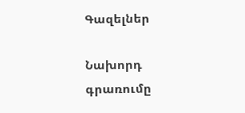Գազելներ

Նախորդ գրառումը